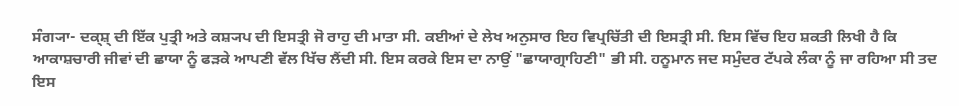ਸੰਗ੍ਯਾ- ਦਕ੍ਸ਼੍ ਦੀ ਇੱਕ ਪੁਤ੍ਰੀ ਅਤੇ ਕਸ਼੍ਯਪ ਦੀ ਇਸਤ੍ਰੀ ਜੋ ਰਾਹੁ ਦੀ ਮਾਤਾ ਸੀ. ਕਈਆਂ ਦੇ ਲੇਖ ਅਨੁਸਾਰ ਇਹ ਵਿਪ੍ਰਚਿੱਤੀ ਦੀ ਇਸਤ੍ਰੀ ਸੀ. ਇਸ ਵਿੱਚ ਇਹ ਸ਼ਕਤੀ ਲਿਖੀ ਹੈ ਕਿ ਆਕਾਸ਼ਚਾਰੀ ਜੀਵਾਂ ਦੀ ਛਾਯਾ ਨੂੰ ਫੜਕੇ ਆਪਣੀ ਵੱਲ ਖਿੱਚ ਲੈਂਦੀ ਸੀ. ਇਸ ਕਰਕੇ ਇਸ ਦਾ ਨਾਉਂ "ਛਾਯਾਗ੍ਰਾਹਿਣੀ" ਭੀ ਸੀ. ਹਨੂਮਾਨ ਜਦ ਸਮੁੰਦਰ ਟੱਪਕੇ ਲੰਕਾ ਨੂੰ ਜਾ ਰਹਿਆ ਸੀ ਤਦ ਇਸ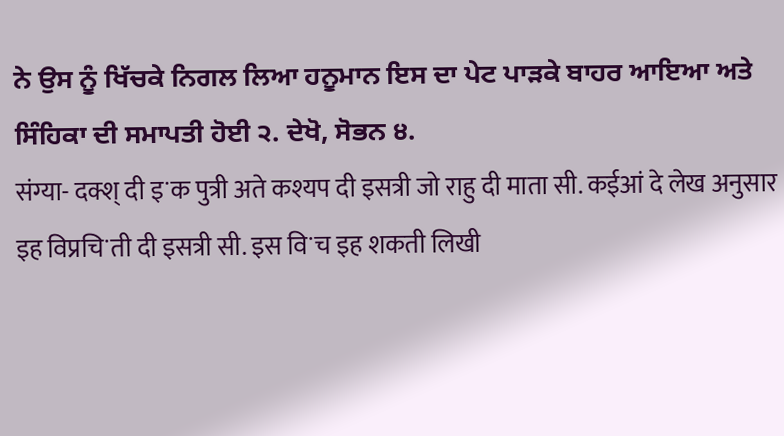ਨੇ ਉਸ ਨੂੰ ਖਿੱਚਕੇ ਨਿਗਲ ਲਿਆ ਹਨੂਮਾਨ ਇਸ ਦਾ ਪੇਟ ਪਾੜਕੇ ਬਾਹਰ ਆਇਆ ਅਤੇ ਸਿੰਹਿਕਾ ਦੀ ਸਮਾਪਤੀ ਹੋਈ ੨. ਦੇਖੋ, ਸੋਭਨ ੪.
संग्या- दक्श् दी इॱक पुत्री अते कश्यप दी इसत्री जो राहु दी माता सी. कईआं दे लेख अनुसार इह विप्रचिॱती दी इसत्री सी. इस विॱच इह शकती लिखी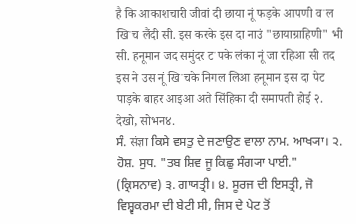है कि आकाशचारी जीवां दी छाया नूं फड़के आपणी वॱल खिॱच लैंदी सी. इस करके इस दा नाउं "छायाग्राहिणी" भी सी. हनूमान जद समुंदर टॱपके लंका नूं जा रहिआ सी तद इस ने उस नूं खिॱचके निगल लिआ हनूमान इस दा पेट पाड़के बाहर आइआ अते सिंहिका दी समापती होई २. देखो, सोभन४.
ਸੰ. संज्ञा ਕਿਸੇ ਵਸਤੁ ਦੇ ਜਣਾਉਣ ਵਾਲਾ ਨਾਮ. ਆਖ੍ਯਾ। ੨. ਹੋਸ਼. ਸੁਧ. "ਤਬ ਸ਼ਿਵ ਜੂ ਕਿਛੁ ਸੰਗ੍ਯਾ ਪਾਈ." (ਕ੍ਰਿਸਨਾਵ) ੩. ਗਾਯਤ੍ਰੀ। ੪. ਸੂਰਜ ਦੀ ਇਸਤ੍ਰੀ, ਜੋ ਵਿਸ਼੍ਵਕਰਮਾ ਦੀ ਬੇਟੀ ਸੀ, ਜਿਸ ਦੇ ਪੇਟ ਤੋਂ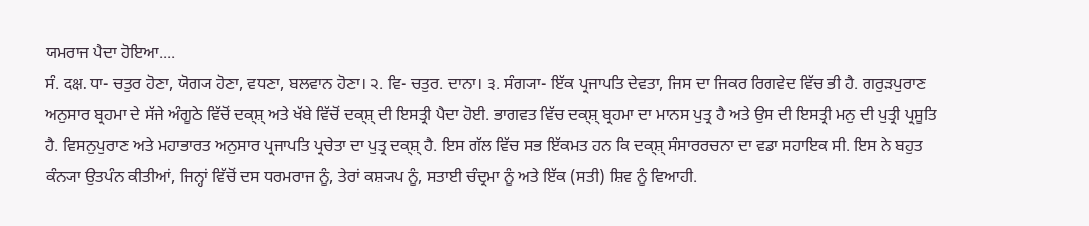ਯਮਰਾਜ ਪੈਦਾ ਹੋਇਆ....
ਸੰ. दक्ष. ਧਾ- ਚਤੁਰ ਹੋਣਾ, ਯੋਗ੍ਯ ਹੋਣਾ, ਵਧਣਾ, ਬਲਵਾਨ ਹੋਣਾ। ੨. ਵਿ- ਚਤੁਰ. ਦਾਨਾ। ੩. ਸੰਗ੍ਯਾ- ਇੱਕ ਪ੍ਰਜਾਪਤਿ ਦੇਵਤਾ, ਜਿਸ ਦਾ ਜਿਕਰ ਰਿਗਵੇਦ ਵਿੱਚ ਭੀ ਹੈ. ਗਰੁੜਪੁਰਾਣ ਅਨੁਸਾਰ ਬ੍ਰਹਮਾ ਦੇ ਸੱਜੇ ਅੰਗੂਠੇ ਵਿੱਚੋਂ ਦਕ੍ਸ਼੍ ਅਤੇ ਖੱਬੇ ਵਿੱਚੋਂ ਦਕ੍ਸ਼੍ ਦੀ ਇਸਤ੍ਰੀ ਪੈਦਾ ਹੋਈ. ਭਾਗਵਤ ਵਿੱਚ ਦਕ੍ਸ਼੍ ਬ੍ਰਹਮਾ ਦਾ ਮਾਨਸ ਪੁਤ੍ਰ ਹੈ ਅਤੇ ਉਸ ਦੀ ਇਸਤ੍ਰੀ ਮਨੁ ਦੀ ਪੁਤ੍ਰੀ ਪ੍ਰਸੂਤਿ ਹੈ. ਵਿਸਨੁਪੁਰਾਣ ਅਤੇ ਮਹਾਭਾਰਤ ਅਨੁਸਾਰ ਪ੍ਰਜਾਪਤਿ ਪ੍ਰਚੇਤਾ ਦਾ ਪੁਤ੍ਰ ਦਕ੍ਸ਼੍ ਹੈ. ਇਸ ਗੱਲ ਵਿੱਚ ਸਭ ਇੱਕਮਤ ਹਨ ਕਿ ਦਕ੍ਸ਼੍ ਸੰਸਾਰਰਚਨਾ ਦਾ ਵਡਾ ਸਹਾਇਕ ਸੀ. ਇਸ ਨੇ ਬਹੁਤ ਕੰਨ੍ਯਾ ਉਤਪੰਨ ਕੀਤੀਆਂ, ਜਿਨ੍ਹਾਂ ਵਿੱਚੋਂ ਦਸ ਧਰਮਰਾਜ ਨੂੰ, ਤੇਰਾਂ ਕਸ਼੍ਯਪ ਨੂੰ, ਸਤਾਈ ਚੰਦ੍ਰਮਾ ਨੂੰ ਅਤੇ ਇੱਕ (ਸਤੀ) ਸ਼ਿਵ ਨੂੰ ਵਿਆਹੀ.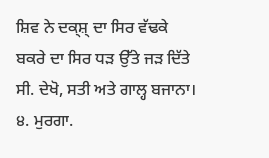ਸ਼ਿਵ ਨੇ ਦਕ੍ਸ਼੍ ਦਾ ਸਿਰ ਵੱਢਕੇ ਬਕਰੇ ਦਾ ਸਿਰ ਧੜ ਉੱਤੇ ਜੜ ਦਿੱਤੇ ਸੀ. ਦੇਖੋ, ਸਤੀ ਅਤੇ ਗਾਲ੍ਹ ਬਜਾਨਾ। ੪. ਮੁਰਗਾ.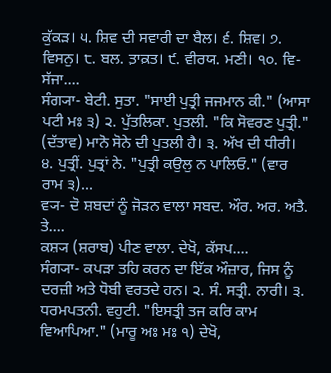ਕੁੱਕੜ। ੫. ਸ਼ਿਵ ਦੀ ਸਵਾਰੀ ਦਾ ਬੈਲ। ੬. ਸ਼ਿਵ। ੭. ਵਿਸਨੁ। ੮. ਬਲ. ਤ਼ਾਕ਼ਤ। ੯. ਵੀਰਯ. ਮਣੀ। ੧੦. ਵਿ- ਸੱਜਾ....
ਸੰਗ੍ਯਾ- ਬੇਟੀ. ਸੁਤਾ. "ਸਾਈ ਪੁਤ੍ਰੀ ਜਜਮਾਨ ਕੀ." (ਆਸਾ ਪਟੀ ਮਃ ੩) ੨. ਪੁੱਤਲਿਕਾ. ਪੁਤਲੀ. "ਕਿ ਸੋਵਰਣ ਪੁਤ੍ਰੀ." (ਦੱਤਾਵ) ਮਾਨੋ ਸੋਨੇ ਦੀ ਪੁਤਲੀ ਹੈ। ੩. ਅੱਖ ਦੀ ਧੀਰੀ। ੪. ਪੁਤ੍ਰੀਂ. ਪੁਤ੍ਰਾਂ ਨੇ. "ਪੁਤ੍ਰੀ ਕਉਲੁ ਨ ਪਾਲਿਓ." (ਵਾਰ ਰਾਮ ੩)...
ਵ੍ਯ- ਦੋ ਸ਼ਬਦਾਂ ਨੂੰ ਜੋੜਨ ਵਾਲਾ ਸਬਦ. ਔਰ. ਅਰ. ਅਤੈ. ਤੇ....
ਕਸ਼੍ਯ (ਸ਼ਰਾਬ) ਪੀਣ ਵਾਲਾ. ਦੇਖੋ, ਕੱਸਪ....
ਸੰਗ੍ਯਾ- ਕਪੜਾ ਤਹਿ ਕਰਨ ਦਾ ਇੱਕ ਔਜ਼ਾਰ, ਜਿਸ ਨੂੰ ਦਰਜ਼ੀ ਅਤੇ ਧੋਬੀ ਵਰਤਦੇ ਹਨ। ੨. ਸੰ. ਸਤ੍ਰੀ. ਨਾਰੀ। ੩. ਧਰਮਪਤਨੀ. ਵਹੁਟੀ. "ਇਸਤ੍ਰੀ ਤਜ ਕਰਿ ਕਾਮ ਵਿਆਪਿਆ." (ਮਾਰੂ ਅਃ ਮਃ ੧) ਦੇਖੋ,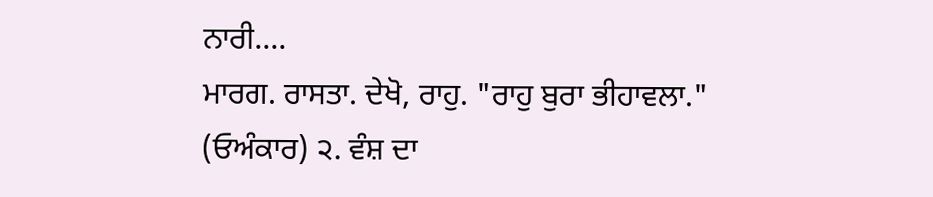ਨਾਰੀ....
ਮਾਰਗ. ਰਾਸਤਾ. ਦੇਖੋ, ਰਾਹੁ. "ਰਾਹੁ ਬੁਰਾ ਭੀਹਾਵਲਾ." (ਓਅੰਕਾਰ) ੨. ਵੰਸ਼ ਦਾ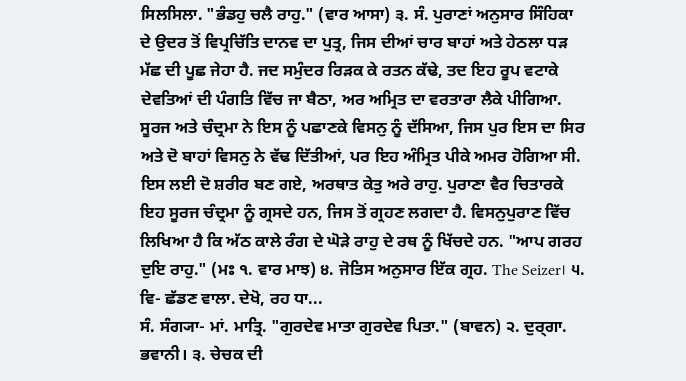ਸਿਲਸਿਲਾ. "ਭੰਡਹੁ ਚਲੈ ਰਾਹੁ." (ਵਾਰ ਆਸਾ) ੩. ਸੰ. ਪੁਰਾਣਾਂ ਅਨੁਸਾਰ ਸਿੰਹਿਕਾ ਦੇ ਉਦਰ ਤੋਂ ਵਿਪ੍ਰਚਿੱਤਿ ਦਾਨਵ ਦਾ ਪੁਤ੍ਰ, ਜਿਸ ਦੀਆਂ ਚਾਰ ਬਾਹਾਂ ਅਤੇ ਹੇਠਲਾ ਧੜ ਮੱਛ ਦੀ ਪੂਛ ਜੇਹਾ ਹੈ. ਜਦ ਸਮੁੰਦਰ ਰਿੜਕ ਕੇ ਰਤਨ ਕੱਢੇ, ਤਦ ਇਹ ਰੂਪ ਵਟਾਕੇ ਦੇਵਤਿਆਂ ਦੀ ਪੰਗਤਿ ਵਿੱਚ ਜਾ ਬੈਠਾ, ਅਰ ਅਮ੍ਰਿਤ ਦਾ ਵਰਤਾਰਾ ਲੈਕੇ ਪੀਗਿਆ. ਸੂਰਜ ਅਤੇ ਚੰਦ੍ਰਮਾ ਨੇ ਇਸ ਨੂੰ ਪਛਾਣਕੇ ਵਿਸਨੁ ਨੂੰ ਦੱਸਿਆ, ਜਿਸ ਪੁਰ ਇਸ ਦਾ ਸਿਰ ਅਤੇ ਦੋ ਬਾਹਾਂ ਵਿਸਨੁ ਨੇ ਵੱਢ ਦਿੱਤੀਆਂ, ਪਰ ਇਹ ਅੰਮ੍ਰਿਤ ਪੀਕੇ ਅਮਰ ਹੋਗਿਆ ਸੀ. ਇਸ ਲਈ ਦੋ ਸ਼ਰੀਰ ਬਣ ਗਏ, ਅਰਥਾਤ ਕੇਤੁ ਅਰੇ ਰਾਹੁ. ਪੁਰਾਣਾ ਵੈਰ ਚਿਤਾਰਕੇ ਇਹ ਸੂਰਜ ਚੰਦ੍ਰਮਾ ਨੂੰ ਗ੍ਰਸਦੇ ਹਨ, ਜਿਸ ਤੋਂ ਗ੍ਰਹਣ ਲਗਦਾ ਹੈ. ਵਿਸਨੁਪੁਰਾਣ ਵਿੱਚ ਲਿਖਿਆ ਹੈ ਕਿ ਅੱਠ ਕਾਲੇ ਰੰਗ ਦੇ ਘੋੜੇ ਰਾਹੁ ਦੇ ਰਥ ਨੂੰ ਖਿੱਚਦੇ ਹਨ. "ਆਪ ਗਰਹ ਦੁਇ ਰਾਹੁ." (ਮਃ ੧. ਵਾਰ ਮਾਝ) ੪. ਜੋਤਿਸ ਅਨੁਸਾਰ ਇੱਕ ਗ੍ਰਹ. The Seizer। ੫. ਵਿ- ਛੱਡਣ ਵਾਲਾ. ਦੇਖੋ, ਰਹ ਧਾ...
ਸੰ. ਸੰਗ੍ਯਾ- ਮਾਂ. ਮਾਤ੍ਰਿ. "ਗੁਰਦੇਵ ਮਾਤਾ ਗੁਰਦੇਵ ਪਿਤਾ." (ਬਾਵਨ) ੨. ਦੁਰ੍ਗਾ. ਭਵਾਨੀ। ੩. ਚੇਚਕ ਦੀ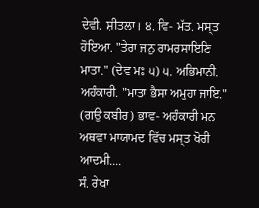ਦੇਵੀ. ਸ਼ੀਤਲਾ। ੪. ਵਿ- ਮੱਤ. ਮਸ੍ਤ ਹੋਇਆ. "ਤੇਰਾ ਜਨੁ ਰਾਮਰਸਾਇਣਿ ਮਾਤਾ." (ਦੇਵ ਮਃ ੫) ੫. ਅਭਿਮਾਨੀ. ਅਹੰਕਾਰੀ. "ਮਾਤਾ ਭੈਸਾ ਅਮੁਹਾ ਜਾਇ." (ਗਉ ਕਬੀਰ) ਭਾਵ- ਅਹੰਕਾਰੀ ਮਨ ਅਥਵਾ ਮਾਯਾਮਦ ਵਿੱਚ ਮਸ੍ਤ ਖੋਰੀ ਆਦਮੀ....
ਸੰ. ਰੇਖਾ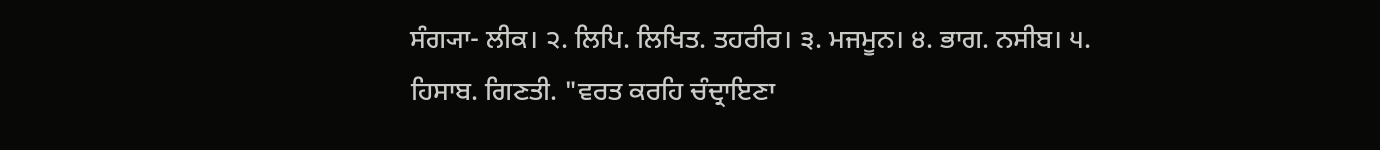ਸੰਗ੍ਯਾ- ਲੀਕ। ੨. ਲਿਪਿ. ਲਿਖਿਤ. ਤਹਰੀਰ। ੩. ਮਜਮੂਨ। ੪. ਭਾਗ. ਨਸੀਬ। ੫. ਹਿਸਾਬ. ਗਿਣਤੀ. "ਵਰਤ ਕਰਹਿ ਚੰਦ੍ਰਾਇਣਾ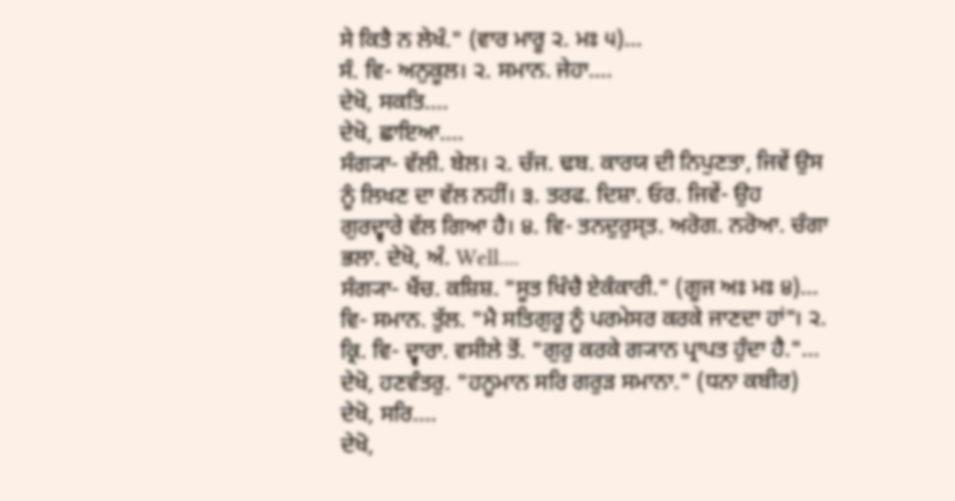ਸੇ ਕਿਤੈ ਨ ਲੇਖੰ." (ਵਾਰ ਮਾਰੂ ੨. ਮਃ ੫)...
ਸੰ. ਵਿ- ਅਨੁਕੂਲ। ੨. ਸਮਾਨ. ਜੇਹਾ....
ਦੇਖੋ, ਸਕਤਿ....
ਦੇਖੋ, ਛਾਇਆ....
ਸੰਗ੍ਯਾ- ਵੱਲੀ. ਬੇਲ। ੨. ਚੱਜ. ਢਬ. ਕਾਰਯ ਦੀ ਨਿਪੁਣਤਾ, ਜਿਵੇਂ ਉਸ ਨੂੰ ਲਿਖਣ ਦਾ ਵੱਲ ਨਹੀਂ। ੩. ਤਰਫ. ਦਿਸ਼ਾ. ਓਰ. ਜਿਵੇਂ- ਉਹ ਗੁਰਦ੍ਵਾਰੇ ਵੱਲ ਗਿਆ ਹੈ। ੪. ਵਿ- ਤਨਦੁਰੁਸ੍ਤ. ਅਰੋਗ. ਨਰੋਆ. ਚੰਗਾ ਭਲਾ. ਦੇਖੋ, ਅੰ. Well....
ਸੰਗ੍ਯਾ- ਖੈਂਚ. ਕਸ਼ਿਸ਼. "ਸੂਤ ਖਿੰਚੈ ਏਕੰਕਾਰੀ." (ਗੂਜ ਅਃ ਮਃ ੪)...
ਵਿ- ਸਮਾਨ. ਤੁੱਲ. "ਮੈ ਸਤਿਗੁਰੂ ਨੂੰ ਪਰਮੇਸਰ ਕਰਕੇ ਜਾਣਦਾ ਹਾਂ"। ੨. ਕ੍ਰਿ. ਵਿ- ਦ੍ਵਾਰਾ. ਵਸੀਲੇ ਤੋਂ. "ਗੁਰੁ ਕਰਕੇ ਗ੍ਯਾਨ ਪ੍ਰਾਪਤ ਹੁੰਦਾ ਹੈ."...
ਦੇਖੋ, ਹਣਵੰਤਰੁ. "ਹਨੂਮਾਨ ਸਰਿ ਗਰੁੜ ਸਮਾਨਾ." (ਧਨਾ ਕਬੀਰ) ਦੇਖੋ, ਸਰਿ....
ਦੇਖੋ,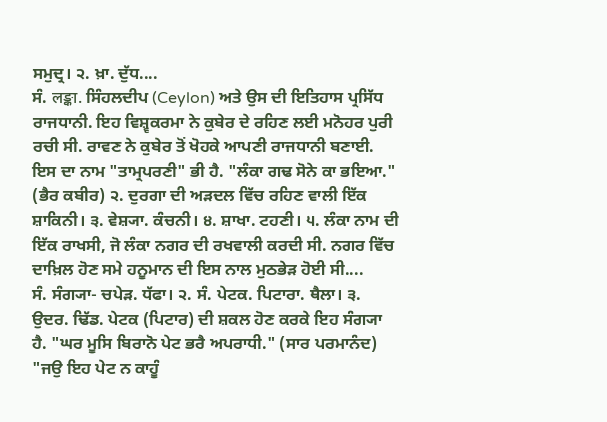ਸਮੁਦ੍ਰ। ੨. ਖ਼ਾ. ਦੁੱਧ....
ਸੰ. लङ्का. ਸਿੰਹਲਦੀਪ (Ceylon) ਅਤੇ ਉਸ ਦੀ ਇਤਿਹਾਸ ਪ੍ਰਸਿੱਧ ਰਾਜਧਾਨੀ. ਇਹ ਵਿਸ਼੍ਵਕਰਮਾ ਨੇ ਕੁਬੇਰ ਦੇ ਰਹਿਣ ਲਈ ਮਨੋਹਰ ਪੁਰੀ ਰਚੀ ਸੀ. ਰਾਵਣ ਨੇ ਕੁਬੇਰ ਤੋਂ ਖੋਹਕੇ ਆਪਣੀ ਰਾਜਧਾਨੀ ਬਣਾਈ. ਇਸ ਦਾ ਨਾਮ "ਤਾਮ੍ਰਪਰਣੀ" ਭੀ ਹੈ. "ਲੰਕਾ ਗਢ ਸੋਨੇ ਕਾ ਭਇਆ." (ਭੈਰ ਕਬੀਰ) ੨. ਦੁਰਗਾ ਦੀ ਅੜਦਲ ਵਿੱਚ ਰਹਿਣ ਵਾਲੀ ਇੱਕ ਸ਼ਾਕਿਨੀ। ੩. ਵੇਸ਼੍ਯਾ. ਕੰਚਨੀ। ੪. ਸ਼ਾਖਾ. ਟਹਣੀ। ੫. ਲੰਕਾ ਨਾਮ ਦੀ ਇੱਕ ਰਾਖਸੀ, ਜੋ ਲੰਕਾ ਨਗਰ ਦੀ ਰਖਵਾਲੀ ਕਰਦੀ ਸੀ. ਨਗਰ ਵਿੱਚ ਦਾਖ਼ਿਲ ਹੋਣ ਸਮੇ ਹਨੂਮਾਨ ਦੀ ਇਸ ਨਾਲ ਮੁਠਭੇੜ ਹੋਈ ਸੀ....
ਸੰ. ਸੰਗ੍ਯਾ- ਚਪੇੜ. ਧੱਫਾ। ੨. ਸੰ. ਪੇਟਕ. ਪਿਟਾਰਾ. ਥੈਲਾ। ੩. ਉਦਰ. ਢਿੱਡ. ਪੇਟਕ (ਪਿਟਾਰ) ਦੀ ਸ਼ਕਲ ਹੋਣ ਕਰਕੇ ਇਹ ਸੰਗ੍ਯਾ ਹੈ. "ਘਰ ਮੂਸਿ ਬਿਰਾਨੋ ਪੇਟ ਭਰੈ ਅਪਰਾਧੀ." (ਸਾਰ ਪਰਮਾਨੰਦ) "ਜਉ ਇਹ ਪੇਟ ਨ ਕਾਹੂੰ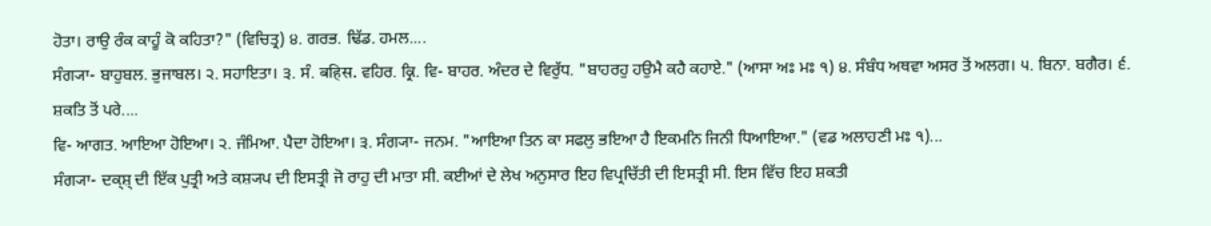ਹੋਤਾ। ਰਾਉ ਰੰਕ ਕਾਹੂੰ ਕੋ ਕਹਿਤਾ?" (ਵਿਚਿਤ੍ਰ) ੪. ਗਰਭ. ਢਿੱਡ. ਹਮਲ....
ਸੰਗ੍ਯਾ- ਬਾਹੁਬਲ. ਭੁਜਾਬਲ। ੨. ਸਹਾਇਤਾ। ੩. ਸੰ. बहिस. ਵਹਿਰ. ਕ੍ਰਿ. ਵਿ- ਬਾਹਰ. ਅੰਦਰ ਦੇ ਵਿਰੁੱਧ. "ਬਾਹਰਹੁ ਹਉਮੈ ਕਹੈ ਕਹਾਏ." (ਆਸਾ ਅਃ ਮਃ ੧) ੪. ਸੰਬੰਧ ਅਥਵਾ ਅਸਰ ਤੋਂ ਅਲਗ। ੫. ਬਿਨਾ. ਬਗੈਰ। ੬. ਸ਼ਕਤਿ ਤੋਂ ਪਰੇ....
ਵਿ- ਆਗਤ. ਆਇਆ ਹੋਇਆ। ੨. ਜੰਮਿਆ. ਪੈਦਾ ਹੋਇਆ। ੩. ਸੰਗ੍ਯਾ- ਜਨਮ. "ਆਇਆ ਤਿਨ ਕਾ ਸਫਲੁ ਭਇਆ ਹੈ ਇਕਮਨਿ ਜਿਨੀ ਧਿਆਇਆ." (ਵਡ ਅਲਾਹਣੀ ਮਃ ੧)...
ਸੰਗ੍ਯਾ- ਦਕ੍ਸ਼੍ ਦੀ ਇੱਕ ਪੁਤ੍ਰੀ ਅਤੇ ਕਸ਼੍ਯਪ ਦੀ ਇਸਤ੍ਰੀ ਜੋ ਰਾਹੁ ਦੀ ਮਾਤਾ ਸੀ. ਕਈਆਂ ਦੇ ਲੇਖ ਅਨੁਸਾਰ ਇਹ ਵਿਪ੍ਰਚਿੱਤੀ ਦੀ ਇਸਤ੍ਰੀ ਸੀ. ਇਸ ਵਿੱਚ ਇਹ ਸ਼ਕਤੀ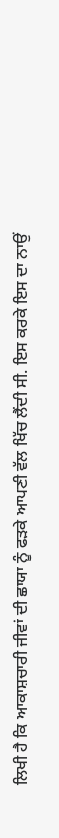ਲਿਖੀ ਹੈ ਕਿ ਆਕਾਸ਼ਚਾਰੀ ਜੀਵਾਂ ਦੀ ਛਾਯਾ ਨੂੰ ਫੜਕੇ ਆਪਣੀ ਵੱਲ ਖਿੱਚ ਲੈਂਦੀ ਸੀ. ਇਸ ਕਰਕੇ ਇਸ ਦਾ ਨਾਉਂ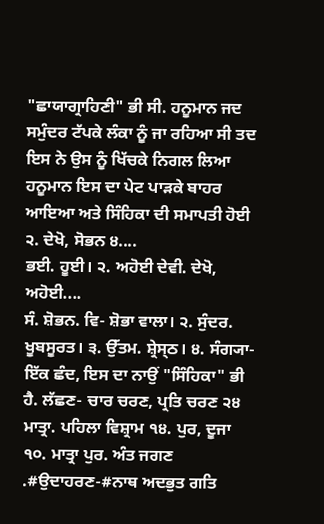"ਛਾਯਾਗ੍ਰਾਹਿਣੀ" ਭੀ ਸੀ. ਹਨੂਮਾਨ ਜਦ ਸਮੁੰਦਰ ਟੱਪਕੇ ਲੰਕਾ ਨੂੰ ਜਾ ਰਹਿਆ ਸੀ ਤਦ ਇਸ ਨੇ ਉਸ ਨੂੰ ਖਿੱਚਕੇ ਨਿਗਲ ਲਿਆ ਹਨੂਮਾਨ ਇਸ ਦਾ ਪੇਟ ਪਾੜਕੇ ਬਾਹਰ ਆਇਆ ਅਤੇ ਸਿੰਹਿਕਾ ਦੀ ਸਮਾਪਤੀ ਹੋਈ ੨. ਦੇਖੋ, ਸੋਭਨ ੪....
ਭਈ. ਹੂਈ। ੨. ਅਹੋਈ ਦੇਵੀ. ਦੇਖੋ, ਅਹੋਈ....
ਸੰ. ਸ਼ੋਭਨ. ਵਿ- ਸ਼ੋਭਾ ਵਾਲਾ। ੨. ਸੁੰਦਰ. ਖੂਬਸੂਰਤ। ੩. ਉੱਤਮ. ਸ਼੍ਰੇਸ੍ਠ। ੪. ਸੰਗ੍ਯਾ- ਇੱਕ ਛੰਦ, ਇਸ ਦਾ ਨਾਉਂ "ਸਿੰਹਿਕਾ" ਭੀ ਹੈ. ਲੱਛਣ- ਚਾਰ ਚਰਣ, ਪ੍ਰਤਿ ਚਰਣ ੨੪ ਮਾਤ੍ਰਾ. ਪਹਿਲਾ ਵਿਸ਼੍ਰਾਮ ੧੪. ਪੁਰ, ਦੂਜਾ ੧੦. ਮਾਤ੍ਰਾ ਪੁਰ. ਅੰਤ ਜਗਣ .#ਉਦਾਹਰਣ-#ਨਾਥ ਅਦਭੁਤ ਗਤਿ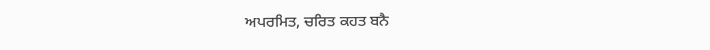ਅਪਰਮਿਤ, ਚਰਿਤ ਕਹਤ ਬਨੈ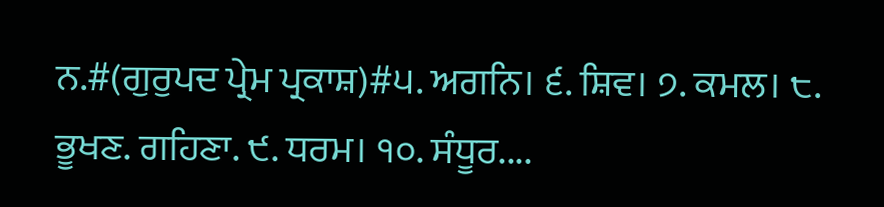ਨ.#(ਗੁਰੁਪਦ ਪ੍ਰੇਮ ਪ੍ਰਕਾਸ਼)#੫. ਅਗਨਿ। ੬. ਸ਼ਿਵ। ੭. ਕਮਲ। ੮. ਭੂਖਣ. ਗਹਿਣਾ. ੯. ਧਰਮ। ੧੦. ਸੰਧੂਰ....